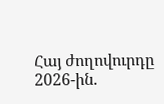Հայ ժողովուրդը 2026-ին.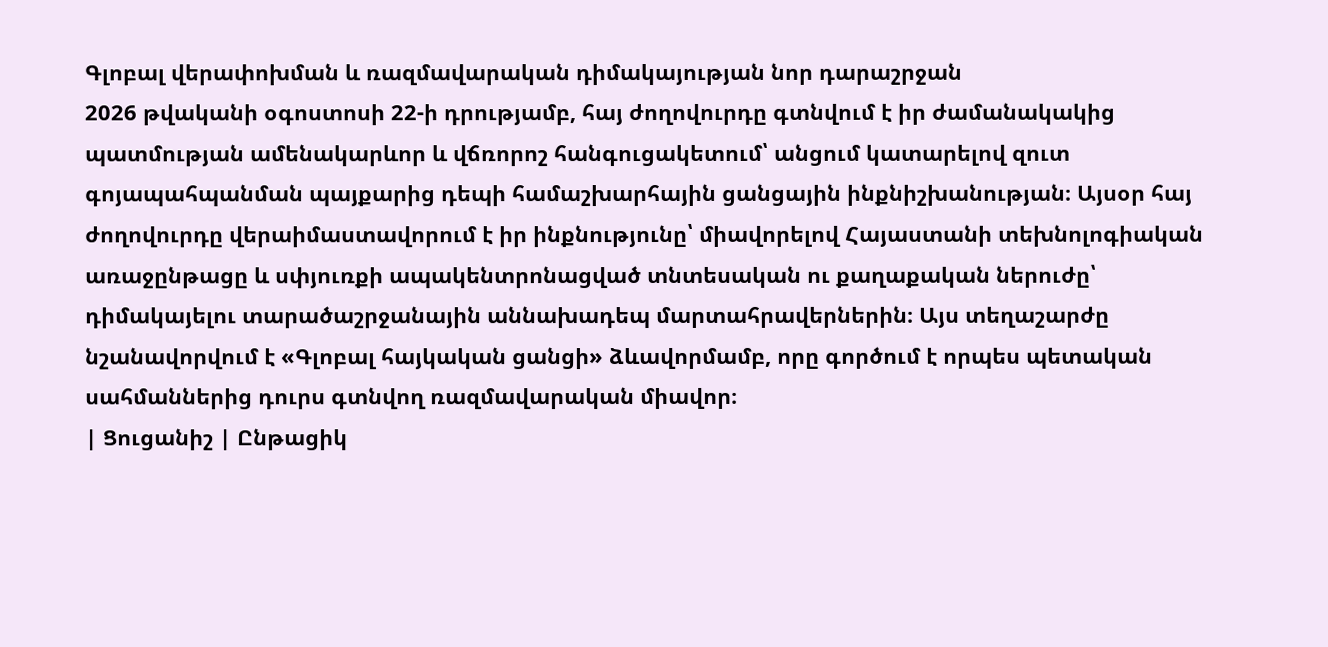Գլոբալ վերափոխման և ռազմավարական դիմակայության նոր դարաշրջան
2026 թվականի օգոստոսի 22-ի դրությամբ, հայ ժողովուրդը գտնվում է իր ժամանակակից պատմության ամենակարևոր և վճռորոշ հանգուցակետում՝ անցում կատարելով զուտ գոյապահպանման պայքարից դեպի համաշխարհային ցանցային ինքնիշխանության։ Այսօր հայ ժողովուրդը վերաիմաստավորում է իր ինքնությունը՝ միավորելով Հայաստանի տեխնոլոգիական առաջընթացը և սփյուռքի ապակենտրոնացված տնտեսական ու քաղաքական ներուժը՝ դիմակայելու տարածաշրջանային աննախադեպ մարտահրավերներին։ Այս տեղաշարժը նշանավորվում է «Գլոբալ հայկական ցանցի» ձևավորմամբ, որը գործում է որպես պետական սահմաններից դուրս գտնվող ռազմավարական միավոր։
| Ցուցանիշ | Ընթացիկ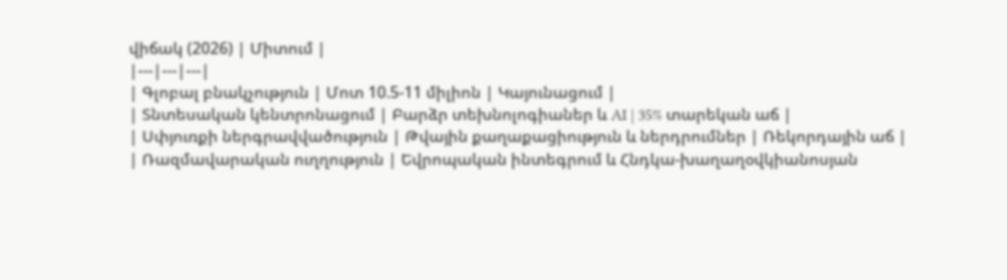վիճակ (2026) | Միտում |
|---|---|---|
| Գլոբալ բնակչություն | Մոտ 10.5-11 միլիոն | Կայունացում |
| Տնտեսական կենտրոնացում | Բարձր տեխնոլոգիաներ և AI | 35% տարեկան աճ |
| Սփյուռքի ներգրավվածություն | Թվային քաղաքացիություն և ներդրումներ | Ռեկորդային աճ |
| Ռազմավարական ուղղություն | Եվրոպական ինտեգրում և Հնդկա-խաղաղօվկիանոսյան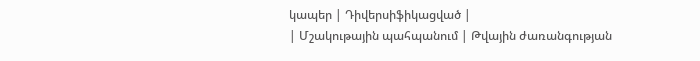կապեր | Դիվերսիֆիկացված |
| Մշակութային պահպանում | Թվային ժառանգության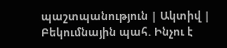պաշտպանություն | Ակտիվ |
Բեկումնային պահ. Ինչու է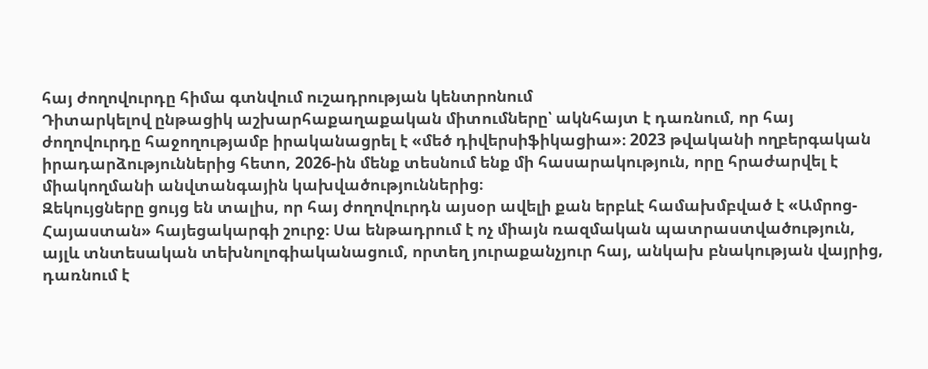հայ ժողովուրդը հիմա գտնվում ուշադրության կենտրոնում
Դիտարկելով ընթացիկ աշխարհաքաղաքական միտումները՝ ակնհայտ է դառնում, որ հայ ժողովուրդը հաջողությամբ իրականացրել է «մեծ դիվերսիֆիկացիա»։ 2023 թվականի ողբերգական իրադարձություններից հետո, 2026-ին մենք տեսնում ենք մի հասարակություն, որը հրաժարվել է միակողմանի անվտանգային կախվածություններից։
Զեկույցները ցույց են տալիս, որ հայ ժողովուրդն այսօր ավելի քան երբևէ համախմբված է «Ամրոց-Հայաստան» հայեցակարգի շուրջ։ Սա ենթադրում է ոչ միայն ռազմական պատրաստվածություն, այլև տնտեսական տեխնոլոգիականացում, որտեղ յուրաքանչյուր հայ, անկախ բնակության վայրից, դառնում է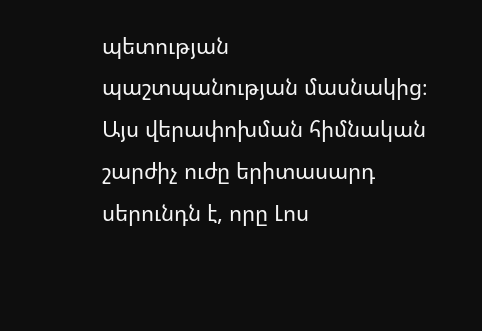պետության պաշտպանության մասնակից։
Այս վերափոխման հիմնական շարժիչ ուժը երիտասարդ սերունդն է, որը Լոս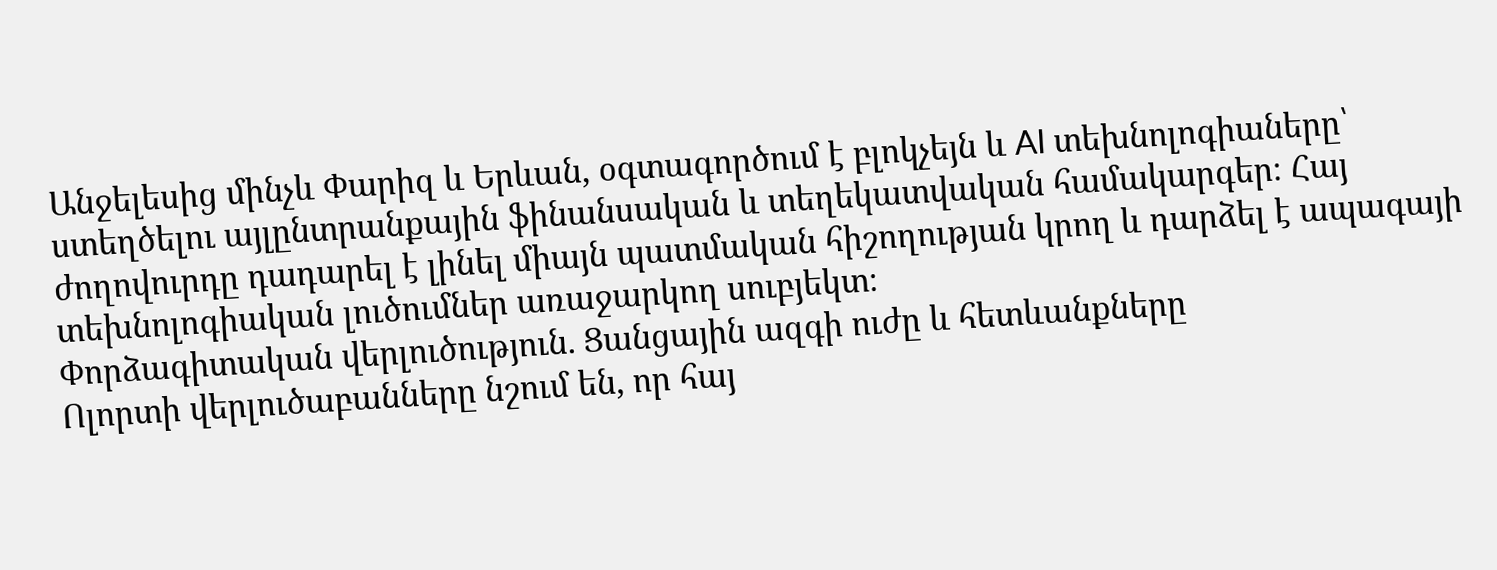Անջելեսից մինչև Փարիզ և Երևան, օգտագործում է բլոկչեյն և AI տեխնոլոգիաները՝ ստեղծելու այլընտրանքային ֆինանսական և տեղեկատվական համակարգեր։ Հայ ժողովուրդը դադարել է լինել միայն պատմական հիշողության կրող և դարձել է ապագայի տեխնոլոգիական լուծումներ առաջարկող սուբյեկտ։
Փորձագիտական վերլուծություն. Ցանցային ազգի ուժը և հետևանքները
Ոլորտի վերլուծաբանները նշում են, որ հայ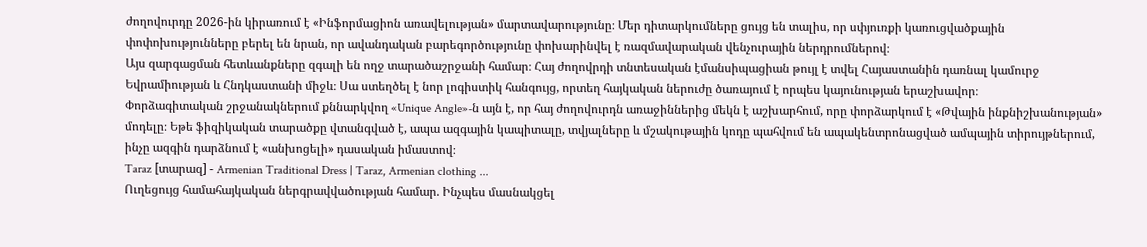ժողովուրդը 2026-ին կիրառում է «Ինֆորմացիոն առավելության» մարտավարությունը։ Մեր դիտարկումները ցույց են տալիս, որ սփյուռքի կառուցվածքային փոփոխությունները բերել են նրան, որ ավանդական բարեգործությունը փոխարինվել է ռազմավարական վենչուրային ներդրումներով։
Այս զարգացման հետևանքները զգալի են ողջ տարածաշրջանի համար։ Հայ ժողովրդի տնտեսական էմանսիպացիան թույլ է տվել Հայաստանին դառնալ կամուրջ Եվրամիության և Հնդկաստանի միջև։ Սա ստեղծել է նոր լոգիստիկ հանգույց, որտեղ հայկական ներուժը ծառայում է որպես կայունության երաշխավոր։
Փորձագիտական շրջանակներում քննարկվող «Unique Angle»-ն այն է, որ հայ ժողովուրդն առաջիններից մեկն է աշխարհում, որը փորձարկում է «Թվային ինքնիշխանության» մոդելը։ Եթե ֆիզիկական տարածքը վտանգված է, ապա ազգային կապիտալը, տվյալները և մշակութային կոդը պահվում են ապակենտրոնացված ամպային տիրույթներում, ինչը ազգին դարձնում է «անխոցելի» դասական իմաստով։
Taraz [տարազ] - Armenian Traditional Dress | Taraz, Armenian clothing ...
Ուղեցույց համահայկական ներգրավվածության համար. Ինչպես մասնակցել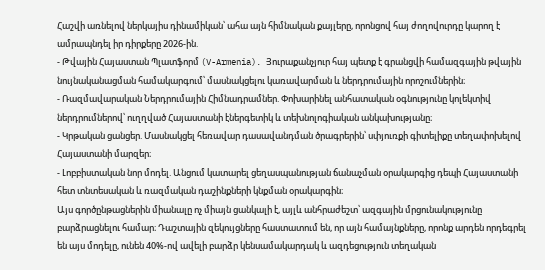Հաշվի առնելով ներկայիս դինամիկան՝ ահա այն հիմնական քայլերը, որոնցով հայ ժողովուրդը կարող է ամրապնդել իր դիրքերը 2026-ին.
- Թվային Հայաստան Պլատֆորմ (V-Armenia). Յուրաքանչյուր հայ պետք է գրանցվի համազգային թվային նույնականացման համակարգում՝ մասնակցելու կառավարման և ներդրումային որոշումներին։
- Ռազմավարական Ներդրումային Հիմնադրամներ. Փոխարինել անհատական օգնությունը կոլեկտիվ ներդրումներով՝ ուղղված Հայաստանի էներգետիկ և տեխնոլոգիական անկախությանը։
- Կրթական ցանցեր. Մասնակցել հեռավար դասավանդման ծրագրերին՝ սփյուռքի գիտելիքը տեղափոխելով Հայաստանի մարզեր։
- Լոբբիստական նոր մոդել. Անցում կատարել ցեղասպանության ճանաչման օրակարգից դեպի Հայաստանի հետ տնտեսական և ռազմական դաշինքների կնքման օրակարգին։
Այս գործընթացներին միանալը ոչ միայն ցանկալի է, այլև անհրաժեշտ՝ ազգային մրցունակությունը բարձրացնելու համար։ Դաշտային զեկույցները հաստատում են, որ այն համայնքները, որոնք արդեն որդեգրել են այս մոդելը, ունեն 40%-ով ավելի բարձր կենսամակարդակ և ազդեցություն տեղական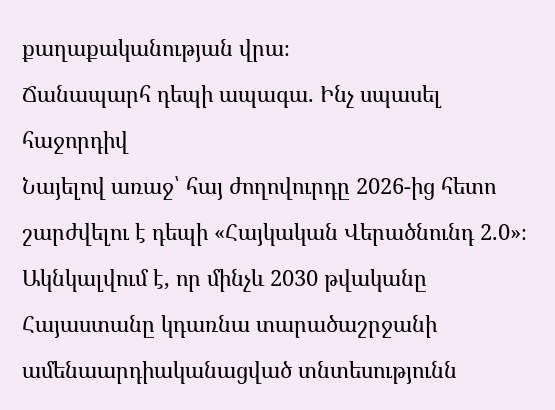քաղաքականության վրա։
Ճանապարհ դեպի ապագա. Ինչ սպասել հաջորդիվ
Նայելով առաջ՝ հայ ժողովուրդը 2026-ից հետո շարժվելու է դեպի «Հայկական Վերածնունդ 2.0»։ Ակնկալվում է, որ մինչև 2030 թվականը Հայաստանը կդառնա տարածաշրջանի ամենաարդիականացված տնտեսությունն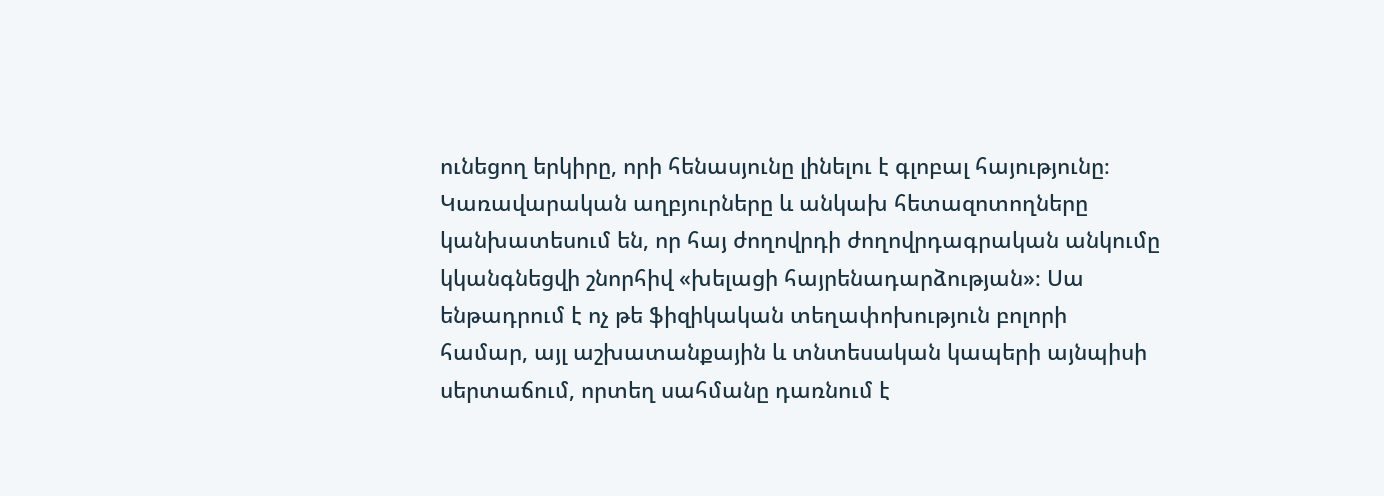ունեցող երկիրը, որի հենասյունը լինելու է գլոբալ հայությունը։
Կառավարական աղբյուրները և անկախ հետազոտողները կանխատեսում են, որ հայ ժողովրդի ժողովրդագրական անկումը կկանգնեցվի շնորհիվ «խելացի հայրենադարձության»։ Սա ենթադրում է ոչ թե ֆիզիկական տեղափոխություն բոլորի համար, այլ աշխատանքային և տնտեսական կապերի այնպիսի սերտաճում, որտեղ սահմանը դառնում է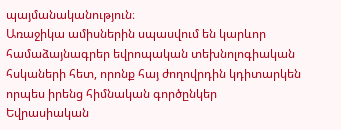պայմանականություն։
Առաջիկա ամիսներին սպասվում են կարևոր համաձայնագրեր եվրոպական տեխնոլոգիական հսկաների հետ, որոնք հայ ժողովրդին կդիտարկեն որպես իրենց հիմնական գործընկեր Եվրասիական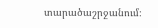տարածաշրջանում։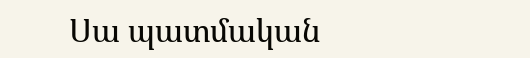Սա պատմական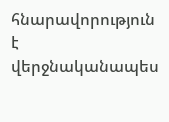հնարավորություն է վերջնականապես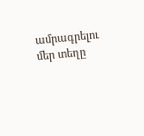ամրագրելու մեր տեղը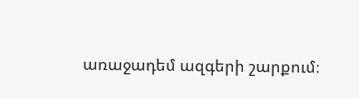առաջադեմ ազգերի շարքում։